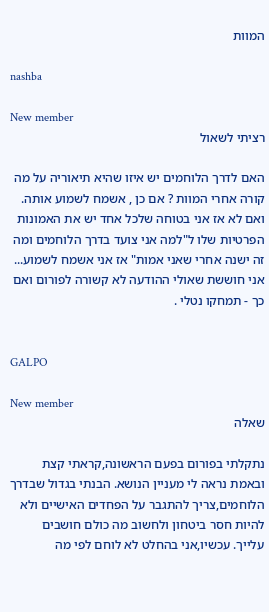המוות

nashba

New member
רציתי לשאול

האם לדרך הלוחמים יש איזו שהיא תיאוריה על מה קורה אחרי המוות ? אם כן , אשמח לשמוע אותה. ואם לא אז אני בטוחה שלכל אחד יש את האמונות הפרטיות שלו ל"למה אני צועד בדרך הלוחמים ומה זה ישנה אחרי שאני אמות" אז אני אשמח לשמוע... אני חוששת שאולי ההודעה לא קשורה לפורום ואם כך - תמחקו נטלי .


GALPO

New member
שאלה

נתקלתי בפורום בפעם הראשונה,קראתי קצת ובאמת נראה לי מעניין הנושא. הבנתי בגדול שבדרך הלוחמים,צריך להתגבר על הפחדים האישיים ולא להיות חסר ביטחון ולחשוב מה כולם חושבים עלייך. עכשיו,אני בהחלט לא לוחם לפי מה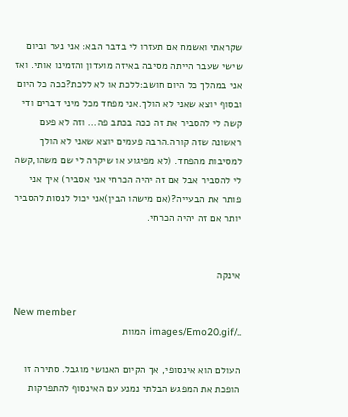שקראתי ואשמח אם תעזרו לי בדבר הבא: אני נער וביום שישי שעבר הייתה מסיבה באיזה מועדון והזמינו אותי. ואז אני במהלך כל היום חושב:ללכת או לא ללכת?ככה כל היום ובסוף יוצא שאני לא הולך.אני מפחד מכל מיני דברים ודי קשה לי להסביר את זה ככה בכתב פה... וזה לא פעם ראשונה שזה קורה.הרבה פעמים יוצא שאני לא הולך למסיבות מהפחד. (לא מפיגוע או שיקרה לי שם משהו,קשה לי להסביר אבל אם זה יהיה הכרחי אני אסביר) איך אני פותר את הבעייה?(אם מישהו הבין)אני יכול לנסות להסביר יותר אם זה יהיה הכרחי.


אינקה

New member
../images/Emo20.gif המוות

העולם הוא אינסופי, אך הקיום האנושי מוגבל. סתירה זו הופכת את המפגש הבלתי נמנע עם האינסוף להתפרקות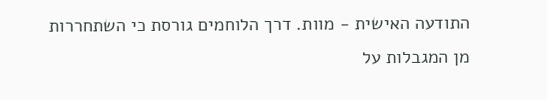התודעה האישית - מוות. דרך הלוחמים גורסת כי השתחררות מן המגבלות על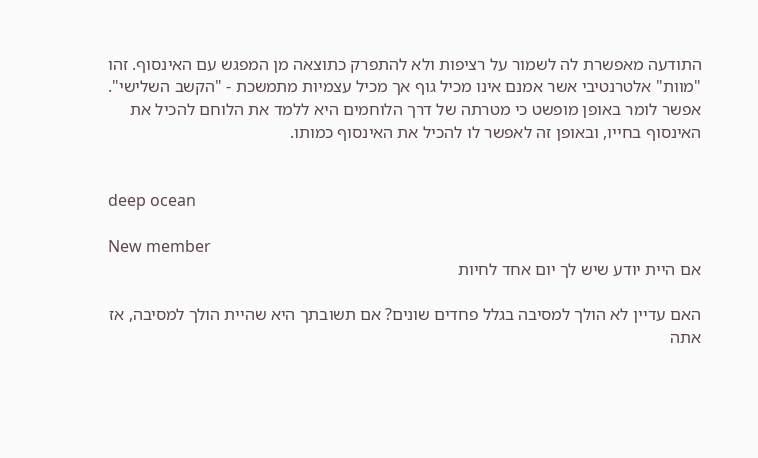התודעה מאפשרת לה לשמור על רציפות ולא להתפרק כתוצאה מן המפגש עם האינסוף. זהו "מוות" אלטרנטיבי אשר אמנם אינו מכיל גוף אך מכיל עצמיות מתמשכת - "הקשב השלישי". אפשר לומר באופן מופשט כי מטרתה של דרך הלוחמים היא ללמד את הלוחם להכיל את האינסוף בחייו, ובאופן זה לאפשר לו להכיל את האינסוף כמותו.


deep ocean

New member
אם היית יודע שיש לך יום אחד לחיות

האם עדיין לא הולך למסיבה בגלל פחדים שונים? אם תשובתך היא שהיית הולך למסיבה, אז אתה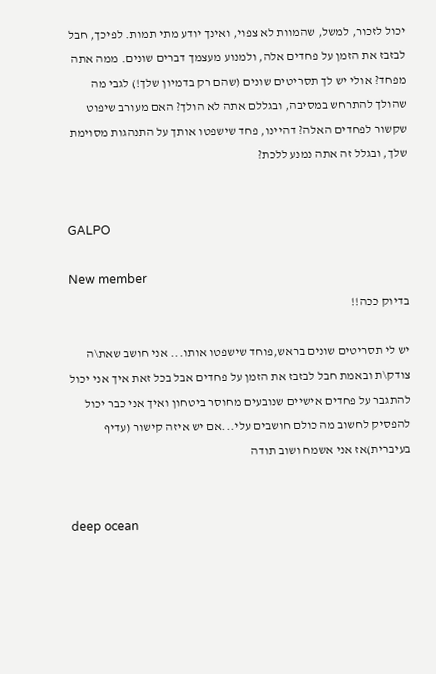יכול לזכור, למשל, שהמוות לא צפוי, ואינך יודע מתי תמות. לפיכך, חבל לבזבז את הזמן על פחדים אלה, ולמנוע מעצמך דברים שונים. ממה אתה מפחד? אולי יש לך תסריטים שונים (שהם רק בדמיון שלך!) לגבי מה שהולך להתרחש במסיבה, ובגללם אתה לא הולך? האם מעורב שיפוט שקשור לפחדים האלה? דהיינו, פחד שישפטו אותך על התנהגות מסוימת שלך, ובגלל זה אתה נמנע ללכת?


GALPO

New member
בדיוק ככה!!

יש לי תסריטים שונים בראש,פוחד שישפטו אותו... אני חושב שאת\ה צודק\ת ובאמת חבל לבזבז את הזמן על פחדים אבל בכל זאת איך אני יכול להתגבר על פחדים אישיים שנובעים מחוסר ביטחון ואיך אני כבר יכול להפסיק לחשוב מה כולם חושבים עלי...אם יש איזה קישור (עדיף בעיברית)אז אני אשמח ושוב תודה


deep ocean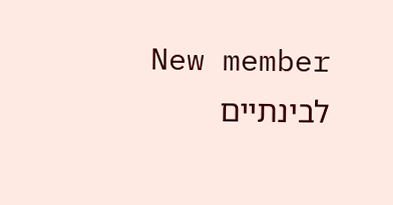New member
לבינתיים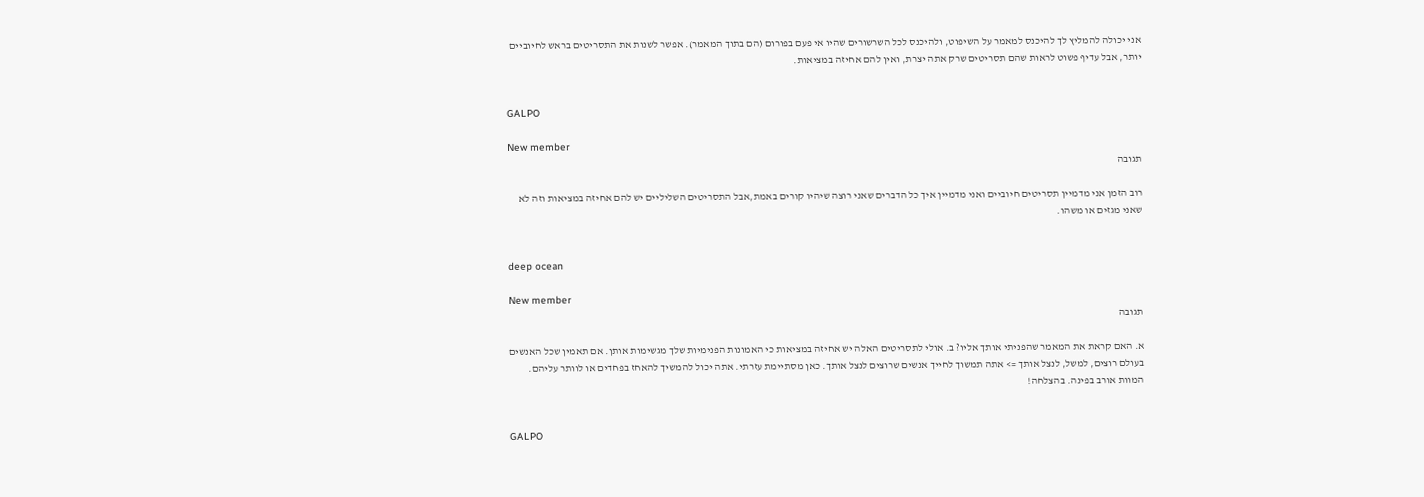אני יכולה להמליץ לך להיכנס למאמר על השיפוט, ולהיכנס לכל השרשורים שהיו אי פעם בפורום (הם בתוך המאמר). אפשר לשנות את התסריטים בראש לחיוביים יותר, אבל עדיף פשוט לראות שהם תסריטים שרק אתה יצרת, ואין להם אחיזה במציאות.


GALPO

New member
תגובה

רוב הזמן אני מדמיין תסריטים חיוביים ואני מדמיין איך כל הדברים שאני רוצה שיהיו קורים באמת,אבל התסריטים השליליים יש להם אחיזה במציאות וזה לא שאני מגזים או משהו.


deep ocean

New member
תגובה

א. האם קראת את המאמר שהפניתי אותך אליו? ב. אולי לתסריטים האלה יש אחיזה במציאות כי האמונות הפנימיות שלך מגשימות אותן. אם תאמין שכל האנשים בעולם רוצים, למשל, לנצל אותך => אתה תמשוך לחייך אנשים שרוצים לנצל אותך. כאן מסתיימת עזרתי. אתה יכול להמשיך להאחז בפחדים או לוותר עליהם. המוות אורב בפינה. בהצלחה!


GALPO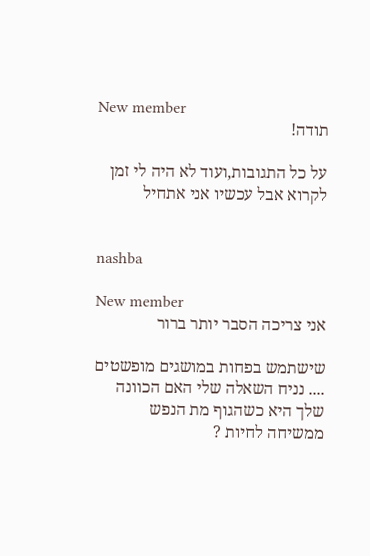New member
תודה!

על כל התגובות,ועוד לא היה לי זמן לקרוא אבל עכשיו אני אתחיל


nashba

New member
אני צריכה הסבר יותר ברור

שישתמש בפחות במושגים מופשטים .... נניח השאלה שלי האם הכוונה שלך היא כשהגוף מת הנפש ממשיחה לחיות ?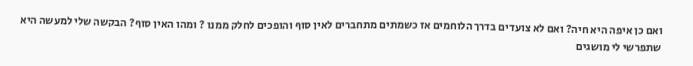ואם כן איפה היא חיה? ואם לא צועדים בדרך הלוחמים אז כשמתים מתחברים לאין סוף והופכים לחלק ממנו ? ומהו האין סוף? הבקשה שלי למעשה היא שתפרשי לי מושגים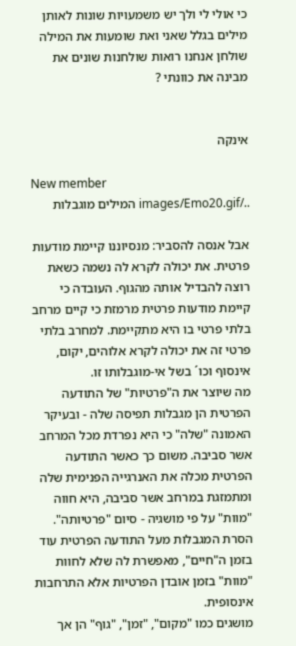כי אולי לי ולך יש משמעויות שונות לאותן מילים בגלל שאני ואת שומעות את המילה שולחן אנחנו רואות שולחנות שונים את מבינה את כוונתי ?


אינקה

New member
../images/Emo20.gif המילים מוגבלות

אבל אנסה להסביר: מנסיוננו קיימת מודעות פרטית. את יכולה לקרא לה נשמה כשאת רוצה להבדיל אותה מהגוף. העובדה כי קיימת מודעות פרטית מרמזת כי קיים מרחב בלתי פרטי בו היא מתקיימת. למחרב בלתי פרטי זה את יכולה לקרא אלוהים, יקום, אינסוף וכו´ בשל אי-מוגבלותו זו.
מה שיוצר את ה"פרטיות" של התודעה הפרטית הן מגבלות תפיסה שלה - ובעיקר האמונה "שלה" כי היא נפרדת מכל המרחב אשר סביבה. משום כך כאשר התודעה הפרטית מכלה את האנרגייה הפנימית שלה ומתמזגת במרחב אשר סביבה, היא חווה "מוות" על פי מושגיה - סיום "פרטיותה".
הסרת המגבלות מעל התודעה הפרטית עוד בזמן ה"חיים", מאפשרת לה שלא לחוות "מוות" בזמן אובדן הפרטיות אלא התרחבות אינסופית.
מושגים כמו "מקום", "זמן", "גוף" הן אך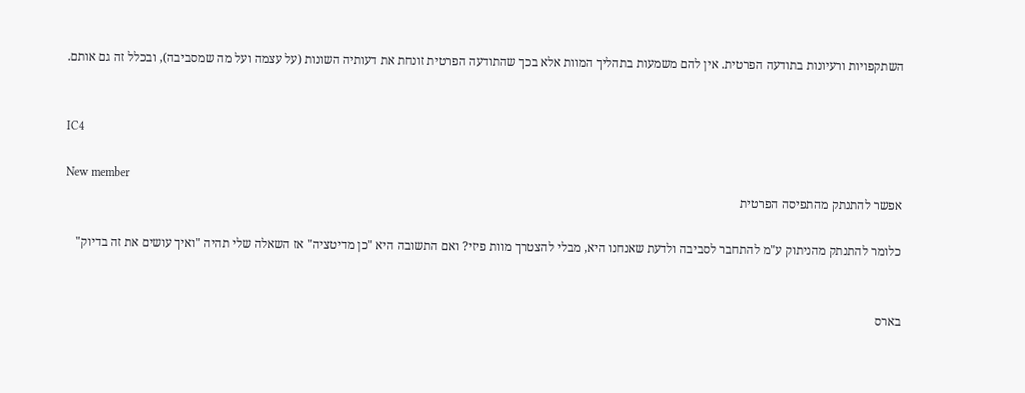השתקפויות ורעיונות בתודעה הפרטית. אין להם משמעות בתהליך המוות אלא בכך שהתודעה הפרטית זונחת את דעותיה השונות (על עצמה ועל מה שמסביבה), ובכלל זה גם אותם.


IC4

New member
אפשר להתנתק מהתפיסה הפרטית

כלומר להתנתק מהניתוק ע"מ להתחבר לסביבה ולדעת שאנחנו היא, מבלי להצטרך מוות פיזי? ואם התשובה היא "כן מדיטציה" אז השאלה שלי תהיה "ואיך עושים את זה בדיוק"


בארס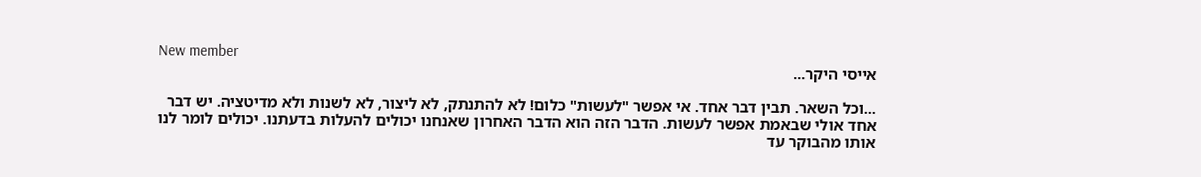New member
אייסי היקר...

...וכל השאר. תבין דבר אחד. אי אפשר "לעשות" כלום! לא להתנתק, לא ליצור, לא לשנות ולא מדיטציה. יש דבר אחד אולי שבאמת אפשר לעשות. הדבר הזה הוא הדבר האחרון שאנחנו יכולים להעלות בדעתנו. יכולים לומר לנו אותו מהבוקר עד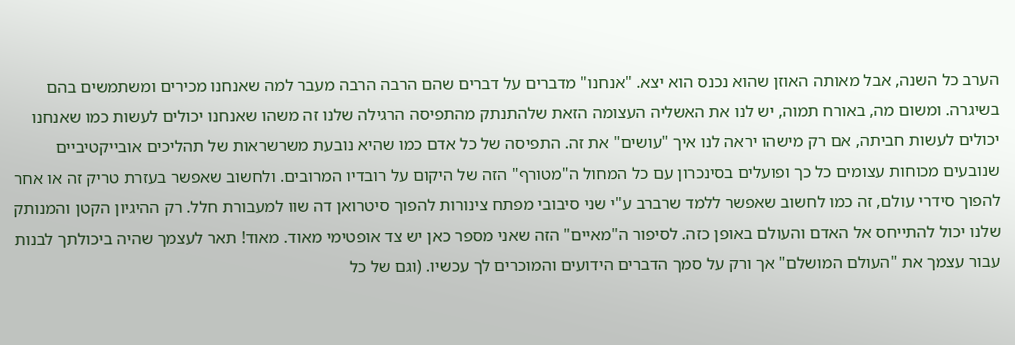הערב כל השנה, אבל מאותה האוזן שהוא נכנס הוא יצא. "אנחנו" מדברים על דברים שהם הרבה הרבה מעבר למה שאנחנו מכירים ומשתמשים בהם בשיגרה. ומשום מה, באורח תמוה, יש לנו את האשליה העצומה הזאת שלהתנתק מהתפיסה הרגילה שלנו זה משהו שאנחנו יכולים לעשות כמו שאנחנו יכולים לעשות חביתה, אם רק מישהו יראה לנו איך "עושים" את זה. התפיסה של כל אדם כמו שהיא נובעת משרשראות של תהליכים אובייקטיביים שנובעים מכוחות עצומים כל כך ופועלים בסינכרון עם כל המחול ה"מטורף" הזה של היקום על רובדיו המרובים. ולחשוב שאפשר בעזרת טריק זה או אחר להפוך סידרי עולם, זה כמו לחשוב שאפשר ללמד שרברב ע"י שני סיבובי מפתח צינורות להפוך סיטרואן דה שוו למעבורת חלל. רק ההיגיון הקטן והמנותק שלנו יכול להתייחס אל האדם והעולם באופן כזה. לסיפור ה"מאיים" הזה שאני מספר כאן יש צד אופטימי מאוד. מאוד! תאר לעצמך שהיה ביכולתך לבנות עבור עצמך את "העולם המושלם" אך ורק על סמך הדברים הידועים והמוכרים לך עכשיו. (וגם של כל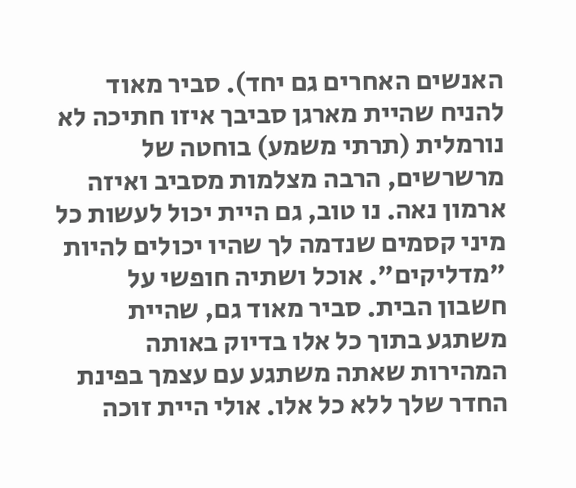האנשים האחרים גם יחד). סביר מאוד להניח שהיית מארגן סביבך איזו חתיכה לא נורמלית (תרתי משמע) בוחטה של מרשרשים, הרבה מצלמות מסביב ואיזה ארמון נאה. נו טוב, גם היית יכול לעשות כל מיני קסמים שנדמה לך שהיו יכולים להיות "מדליקים". אוכל ושתיה חופשי על חשבון הבית. סביר מאוד גם, שהיית משתגע בתוך כל אלו בדיוק באותה המהירות שאתה משתגע עם עצמך בפינת החדר שלך ללא כל אלו. אולי היית זוכה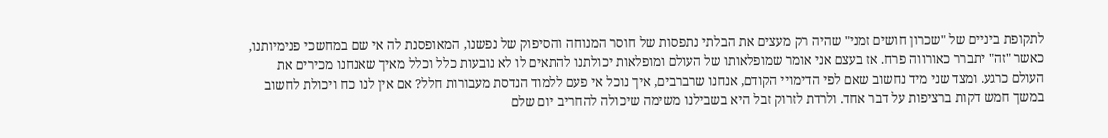לתקופת ביניים של "שכרון חושים זמני" שהיה רק מעצים את הבלתי נתפסות של חוסר המנוחה והסיפוק של נפשנו, המאופסנת לה אי שם במחשכי פנימיותנו, כאשר "זה" יתברר כאורווה פרח. אז בעצם אני אומר שמופלאותו של העולם ומופלאות יכולתנו להתאים לו לא נובעות כלל וכלל מאיך שאנחנו מכירים את העולם כרגע. ומצד שני מיד נחשוב שאם לפי הדימויי הקודם, אנחנו שרברבים, איך נוכל אי פעם ללמוד הנדסת מעבורות חלל? אם אין לנו כח ויכולת לחשוב במשך חמש דקות ברציפות על דבר אחד. ולרדת לזרוק זבל היא בשבילנו משימה שיכולה להחריב יום שלם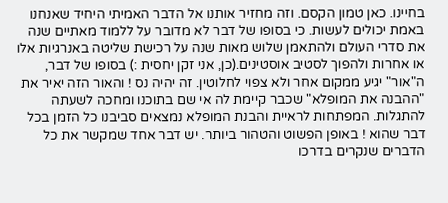בחיינו. כאן טמון הקסם. וזה מחזיר אותנו אל הדבר האמיתי היחיד שאנחנו באמת יכולים לעשות. כי בסופו של דבר לא מדובר על ללמוד מאתיים שנה את סדרי העולם ולהתאמן שלוש מאות שנה על רכישת שליטה באנרגיות אלו או אחרות ולהפוך לסטיב אוסטינים.(כן, אני זקן יחסית :) בסופו של דבר, ה"אור" יגיע ממקום אחר ולא צפוי לחלוטין. זה יהיה נס ! והאור הזה יאיר את "ההבנה את המופלא" שכבר קיימת לה אי שם בתוכנו ומחכה לשעתה להתגלות. המפתחות לראיית והבנת המופלא נמצאים סביבנו כל הזמן בכל דבר שהוא ! באופן הפשוט והטהור ביותר. יש דבר אחד שמקשר את כל הדברים שנקרים בדרכו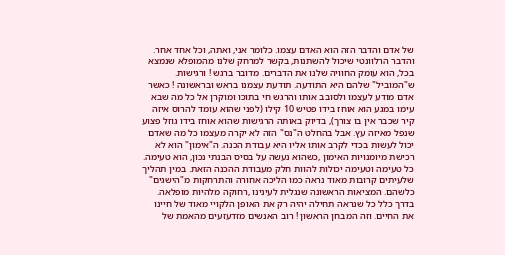של אדם והדבר הזה הוא האדם עצמו. כלומר אני, ואתה, וכל אחד אחר. והדבר הרלוונטי שיכול להשתנות, בקשר למרחק שלנו מהמופלא שנמצא בכל, הוא עומק החוויה שלנו את הדברים. מדובר ברגש ! ורגישות. ש"המוביל" שלהם היא התודעה. תודעת עצמנו בראש ובראשונה ! כאשר אדם מודע לעצמו ולסובב אותו והרגש חי בתוכו ומוקרן אל כל מה שבא עימו במגע הוא אוחז בידו פטיש 10 קילו (לפני שהוא עומד להרוס איזה קיר שכבר אין בו צורך), בדיוק באותה הרגישות שהוא אוחז בידו גוזל פצוע שנפל מאיזה עץ. אבל בהחלט ה"נס" הזה לא יקרה מעצמו כל מה שאדם יכול לעשות בכדי לקרב אותו אליו היא עבודת הכנה. ה"אימון" הוא לא רכישת מיומנויות האימון ,כשהוא נעשה על בסיס הבנתי נכון, הוא טעימה. כל טעימה וטעימה יכולות להוות חלק מעבודת ההכנה הזאת. במין תהליך שלעיתים קרובות מאוד נראה כמו הליכה אחורה והתרחקות מ"הישגים" כלשהם. המציאות הראשונה שנגלית לעינינו ,רחוקה מלהיות מופלאה. בדרך כלל כל שנראה תחילה יהיה רק את האופן הלקויי מאוד של חיינו את החיים. וזה המבחן הראשון ! רוב האנשים מזדעזעים מהאמת של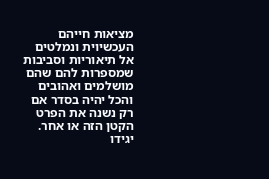מציאות חייהם העכשיוית ונמלטים אל תיאוריות וסביבות שמספרות להם שהם מושלמים ואהובים והכל יהיה בסדר אם רק נשנה את הפרט הקטן הזה או אחר. יגידו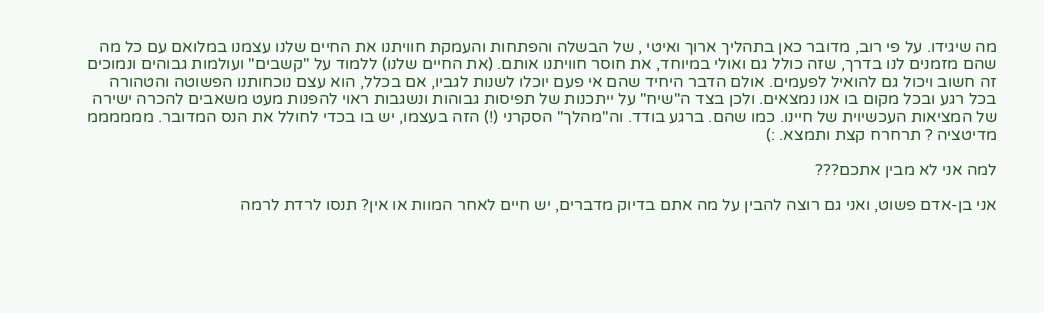מה שיגידו. על פי רוב, מדובר כאן בתהליך ארוך ואיטי , של הבשלה והפתחות והעמקת חוויתנו את החיים שלנו עצמנו במלואם עם כל מה שהם מזמנים לנו בדרך, שזה כולל גם ואולי במיוחד, את חוסר חוויתנו אותם. (את החיים שלנו) ללמוד על "קשבים" ועולמות גבוהים ונמוכים זה חשוב ויכול גם להואיל לפעמים. אולם הדבר היחיד שהם אי פעם יוכלו לשנות לגביו, אם בכלל, הוא עצם נוכחותנו הפשוטה והטהורה בכל רגע ובכל מקום בו אנו נמצאים. ולכן בצד ה"שיח" על ייתכנות של תפיסות גבוהות ונשגבות ראוי להפנות מעט משאבים להכרה ישירה של המציאות העכשיוית של חיינו. כמו שהם. ברגע בודד. וה"מהלך" הסקרני (!) הזה בעצמו, יש בו בכדי לחולל את הנס המדובר. ממממממ מדיטציה ? תרחרח קצת ותמצא. :)

למה אני לא מבין אתכם???

אני בן-אדם פשוט, ואני גם רוצה להבין על מה אתם בדיוק מדברים, יש חיים לאחר המוות או אין? תנסו לרדת לרמה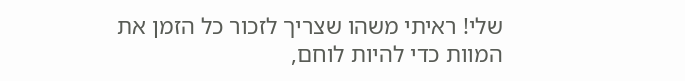שלי! ראיתי משהו שצריך לזכור כל הזמן את המוות כדי להיות לוחם,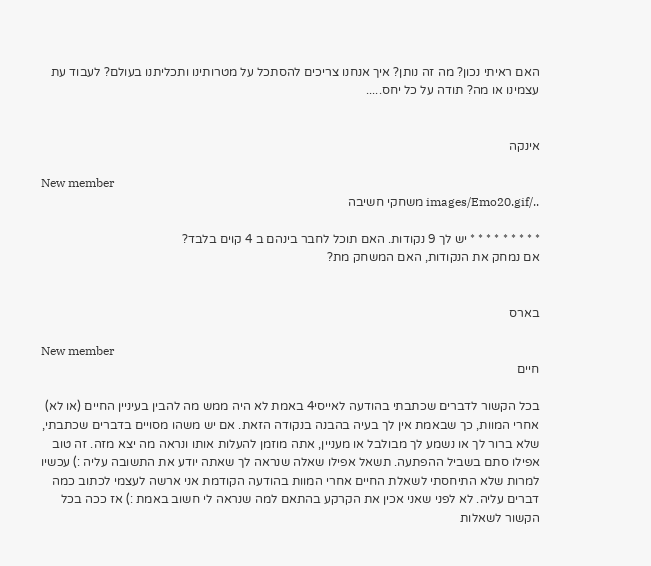האם ראיתי נכון? מה זה נותן? איך אנחנו צריכים להסתכל על מטרותינו ותכליתנו בעולם? לעבוד עת עצמינו או מה? תודה על כל יחס.....


אינקה

New member
../images/Emo20.gif משחקי חשיבה

* * * * * * * * * יש לך 9 נקודות. האם תוכל לחבר בינהם ב 4 קוים בלבד?
אם נמחק את הנקודות, האם המשחק מת?


בארס

New member
חיים

בכל הקשור לדברים שכתבתי בהודעה לאייסי4 באמת לא היה ממש מה להבין בעיניין החיים (או לא) אחרי המוות, כך שבאמת אין לך בעיה בהבנה בנקודה הזאת. אם יש משהו מסויים בדברים שכתבתי, שלא ברור לך או נשמע לך מבולבל או מעניין, אתה מוזמן להעלות אותו ונראה מה יצא מזה. זה טוב אפילו סתם בשביל ההפתעה. תשאל אפילו שאלה שנראה לך שאתה יודע את התשובה עליה :) עכשיו למרות שלא התיחסתי לשאלת החיים אחרי המוות בהודעה הקודמת אני ארשה לעצמי לכתוב כמה דברים עליה. לא לפני שאני אכין את הקרקע בהתאם למה שנראה לי חשוב באמת :) אז ככה בכל הקשור לשאלות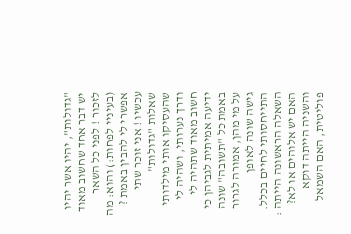"גדולות", יהיו אשר יהיו יש דבר אחד שחשוב מאוד לזכור ! לפני כל השאר (בעיניי לפחות:) והוא: מה אפשרי לי להבין באמת ? עכשיו ! אני זוכר שתי שאלות "גדולות" שהעסיקו אותי מילדותי ודרך נערותי, ושהיה לי חשוב מאוד שתהיה לי ידיעה אמיתית לגביהן כי באמת כל "תשובה" שונה על מי מהן, אמורה לגרור גישה שונה לאופן התייחסותי לחיים בכלל. השאלה הראשונה הייתה : האם יש אלוהים או לא? והשניה הייתה דוקא פוליטית, האם השמאל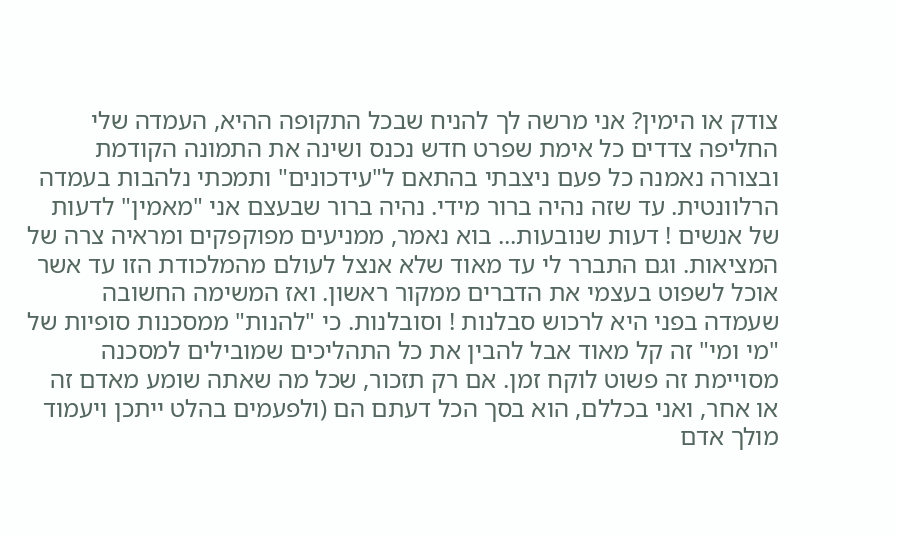צודק או הימין? אני מרשה לך להניח שבכל התקופה ההיא, העמדה שלי החליפה צדדים כל אימת שפרט חדש נכנס ושינה את התמונה הקודמת ובצורה נאמנה כל פעם ניצבתי בהתאם ל"עידכונים" ותמכתי נלהבות בעמדה הרלוונטית. עד שזה נהיה ברור מידי. נהיה ברור שבעצם אני "מאמין" לדעות של אנשים ! דעות שנובעות... בוא נאמר, ממניעים מפוקפקים ומראיה צרה של המציאות. וגם התברר לי עד מאוד שלא אנצל לעולם מהמלכודת הזו עד אשר אוכל לשפוט בעצמי את הדברים ממקור ראשון. ואז המשימה החשובה שעמדה בפני היא לרכוש סבלנות ! וסובלנות. כי "להנות" ממסכנות סופיות של "מי ומי" זה קל מאוד אבל להבין את כל התהליכים שמובילים למסכנה מסויימת זה פשוט לוקח זמן. אם רק תזכור, שכל מה שאתה שומע מאדם זה או אחר, ואני בכללם, הוא בסך הכל דעתם הם (ולפעמים בהלט ייתכן ויעמוד מולך אדם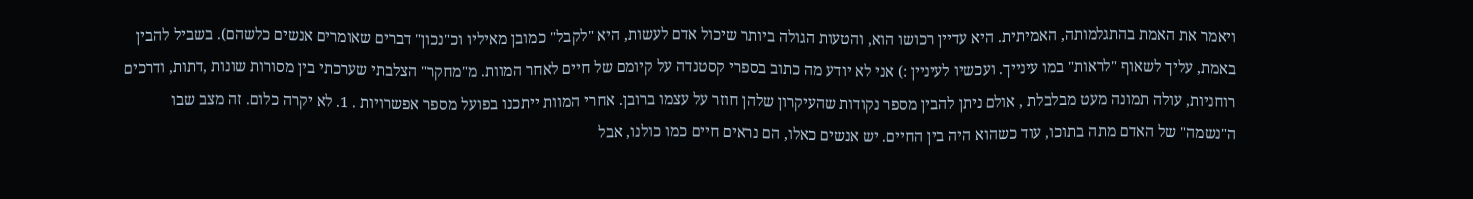ויאמר את האמת בהתגלמותה, האמיתית. היא עדיין רכושו הוא, והטעות הגולה ביותר שיכול אדם לעשות, היא "לקבל" כמובן מאיליו וכ"נכון" דברים שאומרים אנשים כלשהם). בשביל להבין באמת, עליך לשאוף "לראות" במו עינייך. ועכשיו לעיניין :) אני לא יודע מה כתוב בספרי קסטנדה על קיומם של חיים לאחר המוות. מ"מחקר" הצלבתי שערכתי בין מסורות שונות ,דתות, ודרכים רוחניות, עולה תמונה מעט מבלבלת , אולם ניתן להבין מספר נקודות שהעיקרון שלהן חוזר על עצמו ברובן. אחרי המוות ייתכנו בפועל מספר אפשרויות . 1. לא יקרה כלום. זה מצב שבו ה"נשמה" של האדם מתה בתוכו, עוד כשהוא היה בין החיים. יש אנשים כאלו, הם נראים חיים כמו כולנו, אבל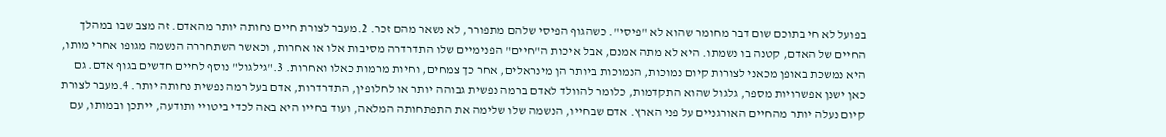בפועל לא חי בתוכם שום דבר מחומר שהוא לא "פיסי". כשהגוף הפיסי שלהם מתפורר, לא נשאר מהם זכר. 2.מעבר לצורת חיים נחותה יותר מהאדם. זה מצב שבו במהלך החיים של האדם, קטנה בו נשמתו. היא לא מתה אמנם, אבל איכות ה"חיים" הפנימיים שלו התדרדרה מסיבות אלו או אחרות, וכאשר השתחררה הנשמה מגופו אחרי מותו, היא נמשכת באופן מכאני לצורות קיום נמוכות, הנמוכות ביותר הן מינראלים, אחר כך צמחים, וחיות מרמות כאלו ואחרות. 3."גילגול" נוסף לחיים חדשים בגוף אדם. גם כאן ישנן אפשרויות מספר, גלגול שהוא התקדמות, כלומר להוולד לאדם ברמה נפשית גבוהה יותר או לחלופין, התדרדרות, אדם בעל רמה נפשית נחותה יותר. 4.מעבר לצורת קיום נעלה יותר מהחיים האורגניים על פני הארץ. אדם שבחייו, הנשמה שלו שלימה את התפתחותה המלאה, ועוד בחייו היא באה לכדי ביטויי ותודעה, ייתכן ובמותו, עם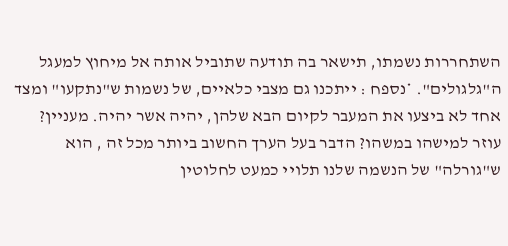השתחררות נשמתו, תישאר בה תודעה שתוביל אותה אל מיחוץ למעגל ה"גלגולים". *נספח : ייתכנו גם מצבי כלאיים, של נשמות ש"נתקעו" ומצד אחד לא ביצעו את המעבר לקיום הבא שלהן, יהיה אשר יהיה. מעניין? עוזר למישהו במשהו? הדבר בעל הערך החשוב ביותר מכל זה , הוא ש"גורלה" של הנשמה שלנו תלויי כמעט לחלוטין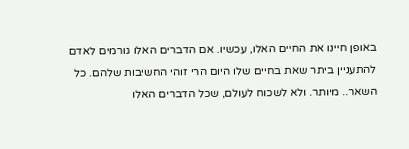באופן חיינו את החיים האלו, עכשיו. אם הדברים האלו גורמים לאדם להתעניין ביתר שאת בחיים שלו היום הרי זוהי החשיבות שלהם. כל השאר.. מיותר. ולא לשכוח לעולם, שכל הדברים האלו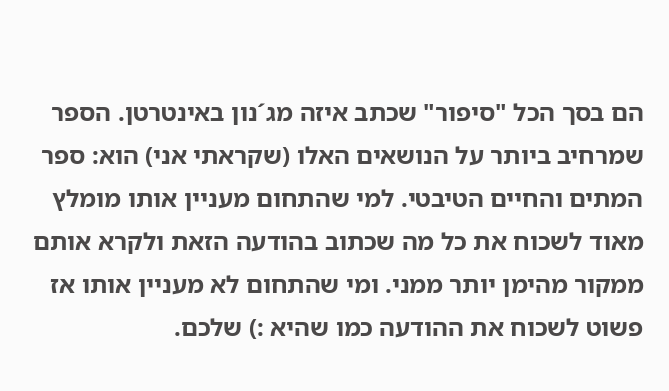הם בסך הכל "סיפור" שכתב איזה מג´נון באינטרטן. הספר שמרחיב ביותר על הנושאים האלו (שקראתי אני) הוא: ספר המתים והחיים הטיבטי. למי שהתחום מעניין אותו מומלץ מאוד לשכוח את כל מה שכתוב בהודעה הזאת ולקרא אותם ממקור מהימן יותר ממני. ומי שהתחום לא מעניין אותו אז פשוט לשכוח את ההודעה כמו שהיא :) שלכם.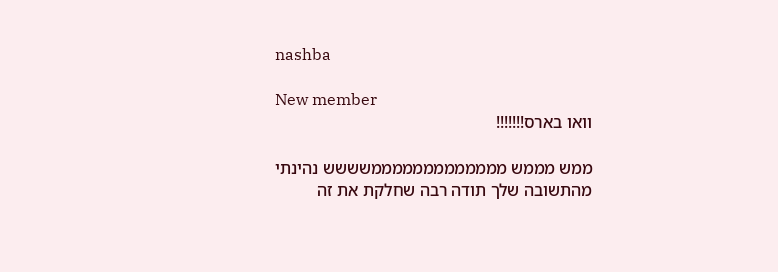nashba

New member
וואו בארס!!!!!!!

ממש מממש מממממממממממממשששש נהינתי מהתשובה שלך תודה רבה שחלקת את זה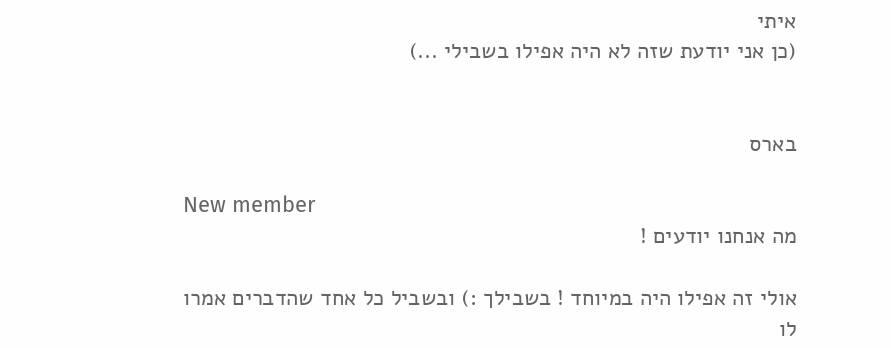איתי
(כן אני יודעת שזה לא היה אפילו בשבילי ...)


בארס

New member
מה אנחנו יודעים !

אולי זה אפילו היה במיוחד ! בשבילך :) ובשביל כל אחד שהדברים אמרו לו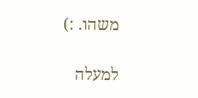משהו. :)

למעלה